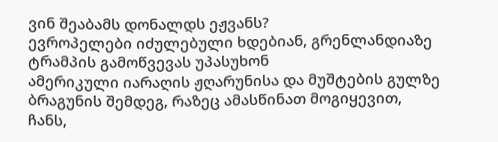ვინ შეაბამს დონალდს ეჟვანს?
ევროპელები იძულებული ხდებიან, გრენლანდიაზე ტრამპის გამოწვევას უპასუხონ
ამერიკული იარაღის ჟღარუნისა და მუშტების გულზე ბრაგუნის შემდეგ, რაზეც ამასწინათ მოგიყევით, ჩანს,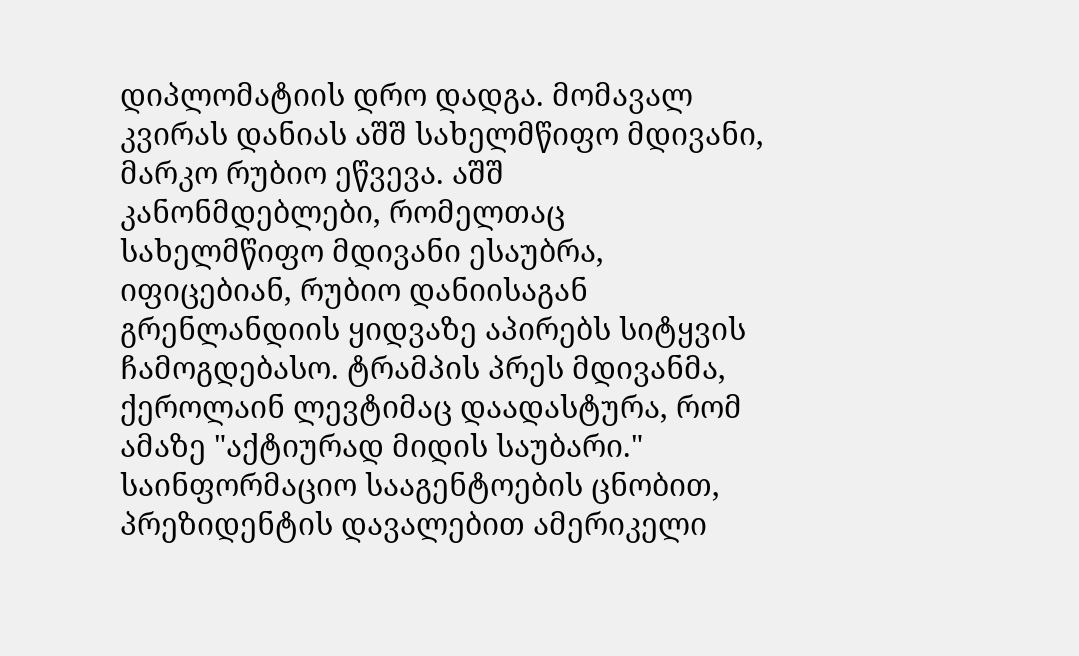დიპლომატიის დრო დადგა. მომავალ კვირას დანიას აშშ სახელმწიფო მდივანი, მარკო რუბიო ეწვევა. აშშ კანონმდებლები, რომელთაც სახელმწიფო მდივანი ესაუბრა, იფიცებიან, რუბიო დანიისაგან გრენლანდიის ყიდვაზე აპირებს სიტყვის ჩამოგდებასო. ტრამპის პრეს მდივანმა, ქეროლაინ ლევტიმაც დაადასტურა, რომ ამაზე "აქტიურად მიდის საუბარი." საინფორმაციო სააგენტოების ცნობით, პრეზიდენტის დავალებით ამერიკელი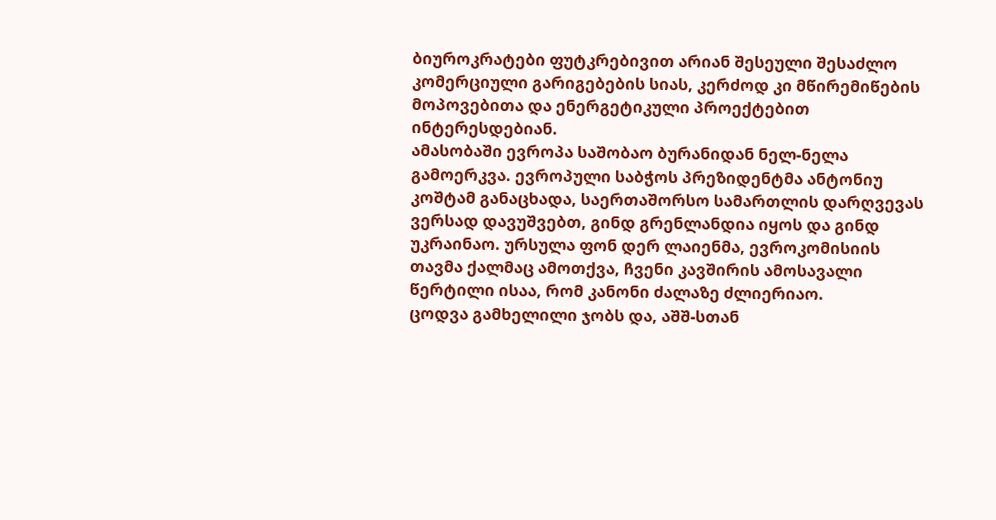ბიუროკრატები ფუტკრებივით არიან შესეული შესაძლო კომერციული გარიგებების სიას, კერძოდ კი მწირემიწების მოპოვებითა და ენერგეტიკული პროექტებით ინტერესდებიან.
ამასობაში ევროპა საშობაო ბურანიდან ნელ-ნელა გამოერკვა. ევროპული საბჭოს პრეზიდენტმა ანტონიუ კოშტამ განაცხადა, საერთაშორსო სამართლის დარღვევას ვერსად დავუშვებთ, გინდ გრენლანდია იყოს და გინდ უკრაინაო. ურსულა ფონ დერ ლაიენმა, ევროკომისიის თავმა ქალმაც ამოთქვა, ჩვენი კავშირის ამოსავალი წერტილი ისაა, რომ კანონი ძალაზე ძლიერიაო.
ცოდვა გამხელილი ჯობს და, აშშ-სთან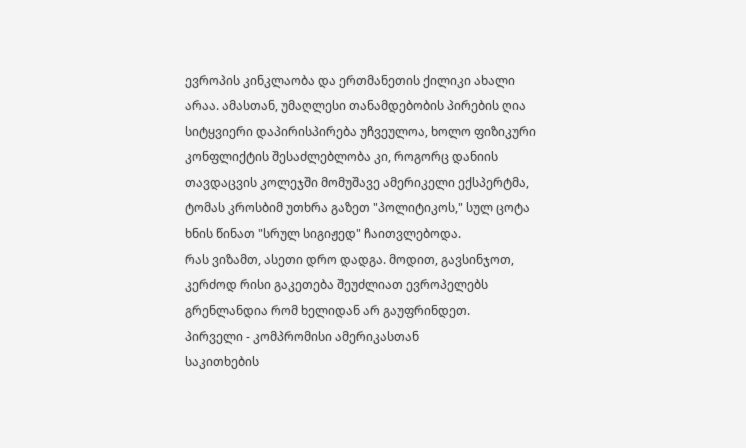ევროპის კინკლაობა და ერთმანეთის ქილიკი ახალი არაა. ამასთან, უმაღლესი თანამდებობის პირების ღია სიტყვიერი დაპირისპირება უჩვეულოა, ხოლო ფიზიკური კონფლიქტის შესაძლებლობა კი, როგორც დანიის თავდაცვის კოლეჯში მომუშავე ამერიკელი ექსპერტმა, ტომას კროსბიმ უთხრა გაზეთ "პოლიტიკოს," სულ ცოტა ხნის წინათ "სრულ სიგიჟედ" ჩაითვლებოდა.
რას ვიზამთ, ასეთი დრო დადგა. მოდით, გავსინჯოთ, კერძოდ რისი გაკეთება შეუძლიათ ევროპელებს გრენლანდია რომ ხელიდან არ გაუფრინდეთ.
პირველი - კომპრომისი ამერიკასთან
საკითხების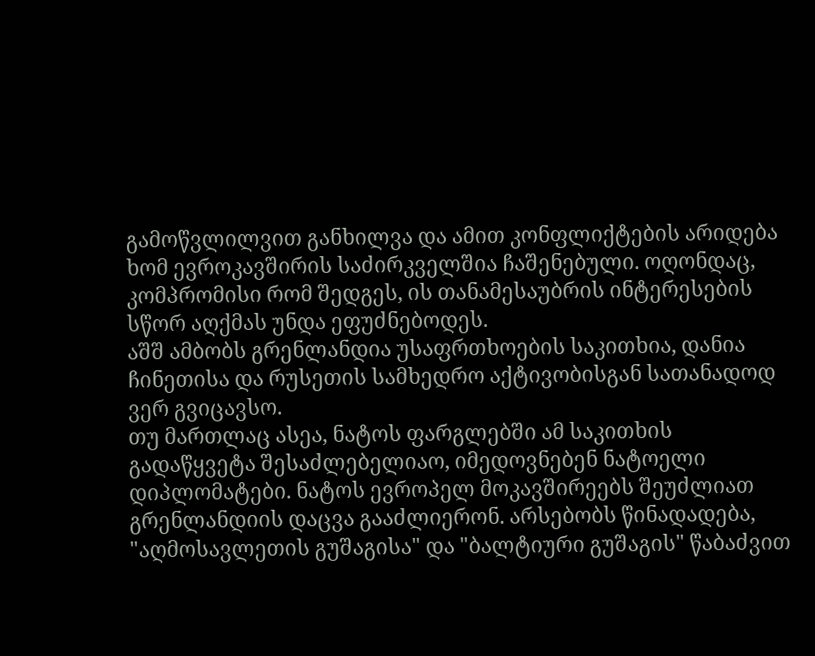გამოწვლილვით განხილვა და ამით კონფლიქტების არიდება ხომ ევროკავშირის საძირკველშია ჩაშენებული. ოღონდაც, კომპრომისი რომ შედგეს, ის თანამესაუბრის ინტერესების სწორ აღქმას უნდა ეფუძნებოდეს.
აშშ ამბობს გრენლანდია უსაფრთხოების საკითხია, დანია ჩინეთისა და რუსეთის სამხედრო აქტივობისგან სათანადოდ ვერ გვიცავსო.
თუ მართლაც ასეა, ნატოს ფარგლებში ამ საკითხის გადაწყვეტა შესაძლებელიაო, იმედოვნებენ ნატოელი დიპლომატები. ნატოს ევროპელ მოკავშირეებს შეუძლიათ გრენლანდიის დაცვა გააძლიერონ. არსებობს წინადადება, "აღმოსავლეთის გუშაგისა" და "ბალტიური გუშაგის" წაბაძვით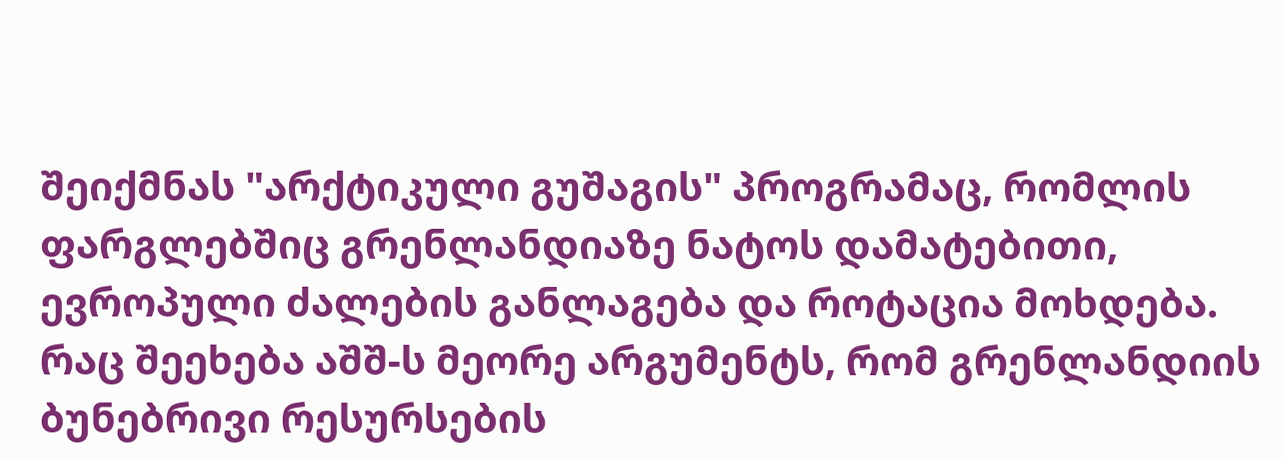შეიქმნას "არქტიკული გუშაგის" პროგრამაც, რომლის ფარგლებშიც გრენლანდიაზე ნატოს დამატებითი, ევროპული ძალების განლაგება და როტაცია მოხდება.
რაც შეეხება აშშ-ს მეორე არგუმენტს, რომ გრენლანდიის ბუნებრივი რესურსების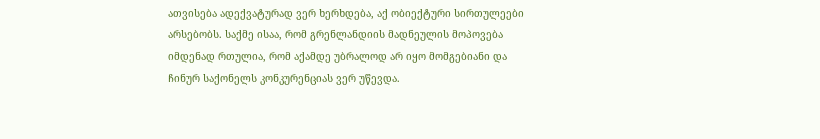ათვისება ადექვატურად ვერ ხერხდება, აქ ობიექტური სირთულეები არსებობს. საქმე ისაა, რომ გრენლანდიის მადნეულის მოპოვება იმდენად რთულია, რომ აქამდე უბრალოდ არ იყო მომგებიანი და ჩინურ საქონელს კონკურენციას ვერ უწევდა.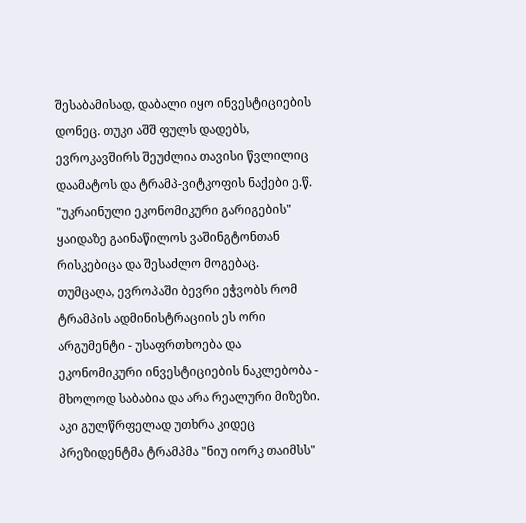შესაბამისად, დაბალი იყო ინვესტიციების დონეც. თუკი აშშ ფულს დადებს, ევროკავშირს შეუძლია თავისი წვლილიც დაამატოს და ტრამპ-ვიტკოფის ნაქები ე.წ. "უკრაინული ეკონომიკური გარიგების" ყაიდაზე გაინაწილოს ვაშინგტონთან რისკებიცა და შესაძლო მოგებაც.
თუმცაღა, ევროპაში ბევრი ეჭვობს რომ ტრამპის ადმინისტრაციის ეს ორი არგუმენტი - უსაფრთხოება და ეკონომიკური ინვესტიციების ნაკლებობა - მხოლოდ საბაბია და არა რეალური მიზეზი. აკი გულწრფელად უთხრა კიდეც პრეზიდენტმა ტრამპმა "ნიუ იორკ თაიმსს"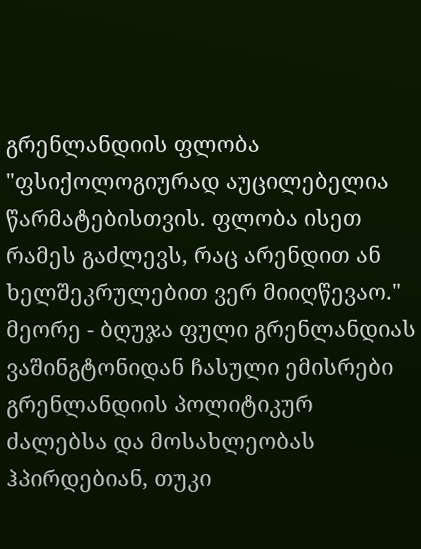გრენლანდიის ფლობა "ფსიქოლოგიურად აუცილებელია წარმატებისთვის. ფლობა ისეთ რამეს გაძლევს, რაც არენდით ან ხელშეკრულებით ვერ მიიღწევაო."
მეორე - ბღუჯა ფული გრენლანდიას
ვაშინგტონიდან ჩასული ემისრები გრენლანდიის პოლიტიკურ ძალებსა და მოსახლეობას ჰპირდებიან, თუკი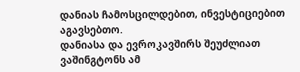დანიას ჩამოსცილდებით, ინვესტიციებით აგავსებთო.
დანიასა და ევროკავშირს შეუძლიათ ვაშინგტონს ამ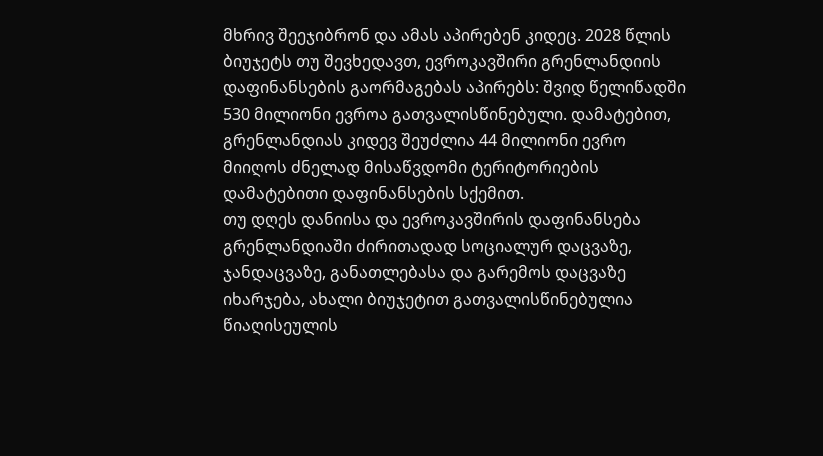მხრივ შეეჯიბრონ და ამას აპირებენ კიდეც. 2028 წლის ბიუჯეტს თუ შევხედავთ, ევროკავშირი გრენლანდიის დაფინანსების გაორმაგებას აპირებს: შვიდ წელიწადში 530 მილიონი ევროა გათვალისწინებული. დამატებით, გრენლანდიას კიდევ შეუძლია 44 მილიონი ევრო მიიღოს ძნელად მისაწვდომი ტერიტორიების დამატებითი დაფინანსების სქემით.
თუ დღეს დანიისა და ევროკავშირის დაფინანსება გრენლანდიაში ძირითადად სოციალურ დაცვაზე, ჯანდაცვაზე, განათლებასა და გარემოს დაცვაზე იხარჯება, ახალი ბიუჯეტით გათვალისწინებულია წიაღისეულის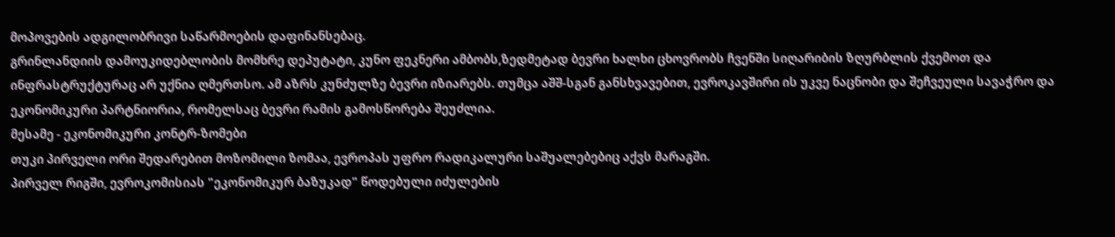მოპოვების ადგილობრივი საწარმოების დაფინანსებაც.
გრინლანდიის დამოუკიდებლობის მომხრე დეპუტატი, კუნო ფეკნერი ამბობს,ზედმეტად ბევრი ხალხი ცხოვრობს ჩვენში სიღარიბის ზღურბლის ქვემოთ და ინფრასტრუქტურაც არ უქნია ღმერთსო. ამ აზრს კუნძულზე ბევრი იზიარებს. თუმცა აშშ-სგან განსხვავებით, ევროკავშირი ის უკვე ნაცნობი და შეჩვეული სავაჭრო და ეკონომიკური პარტნიორია, რომელსაც ბევრი რამის გამოსწორება შეუძლია.
მესამე - ეკონომიკური კონტრ-ზომები
თუკი პირველი ორი შედარებით მოზომილი ზომაა, ევროპას უფრო რადიკალური საშუალებებიც აქვს მარაგში.
პირველ რიგში, ევროკომისიას "ეკონომიკურ ბაზუკად" წოდებული იძულების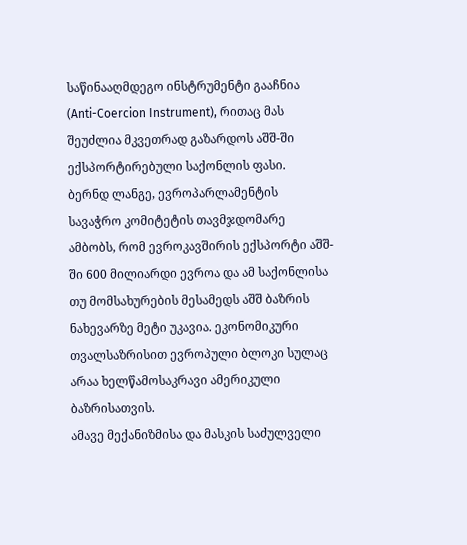საწინააღმდეგო ინსტრუმენტი გააჩნია (Anti-Coercion Instrument), რითაც მას შეუძლია მკვეთრად გაზარდოს აშშ-ში ექსპორტირებული საქონლის ფასი.
ბერნდ ლანგე, ევროპარლამენტის სავაჭრო კომიტეტის თავმჯდომარე ამბობს, რომ ევროკავშირის ექსპორტი აშშ-ში 600 მილიარდი ევროა და ამ საქონლისა თუ მომსახურების მესამედს აშშ ბაზრის ნახევარზე მეტი უკავია. ეკონომიკური თვალსაზრისით ევროპული ბლოკი სულაც არაა ხელწამოსაკრავი ამერიკული ბაზრისათვის.
ამავე მექანიზმისა და მასკის საძულველი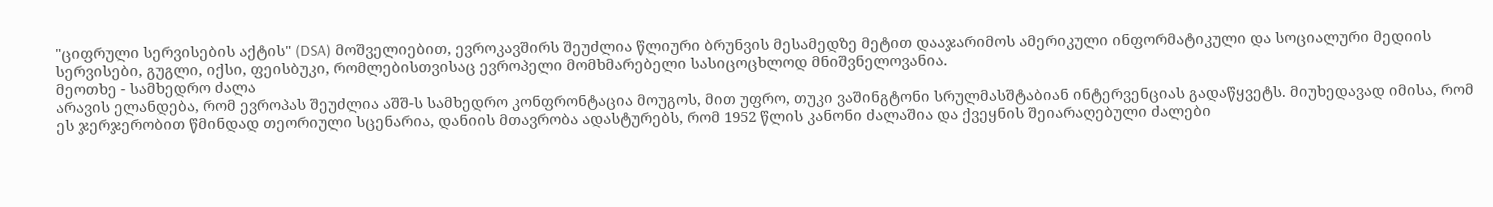"ციფრული სერვისების აქტის" (DSA) მოშველიებით, ევროკავშირს შეუძლია წლიური ბრუნვის მესამედზე მეტით დააჯარიმოს ამერიკული ინფორმატიკული და სოციალური მედიის სერვისები, გუგლი, იქსი, ფეისბუკი, რომლებისთვისაც ევროპელი მომხმარებელი სასიცოცხლოდ მნიშვნელოვანია.
მეოთხე - სამხედრო ძალა
არავის ელანდება, რომ ევროპას შეუძლია აშშ-ს სამხედრო კონფრონტაცია მოუგოს, მით უფრო, თუკი ვაშინგტონი სრულმასშტაბიან ინტერვენციას გადაწყვეტს. მიუხედავად იმისა, რომ ეს ჯერჯერობით წმინდად თეორიული სცენარია, დანიის მთავრობა ადასტურებს, რომ 1952 წლის კანონი ძალაშია და ქვეყნის შეიარაღებული ძალები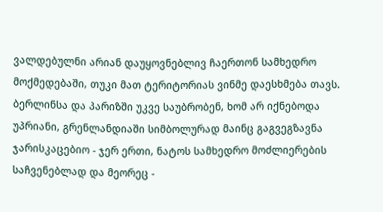ვალდებულნი არიან დაუყოვნებლივ ჩაერთონ სამხედრო მოქმედებაში, თუკი მათ ტერიტორიას ვინმე დაესხმება თავს.
ბერლინსა და პარიზში უკვე საუბრობენ, ხომ არ იქნებოდა უპრიანი, გრენლანდიაში სიმბოლურად მაინც გაგვეგზავნა ჯარისკაცებიო - ჯერ ერთი, ნატოს სამხედრო მოძლიერების საჩვენებლად და მეორეც -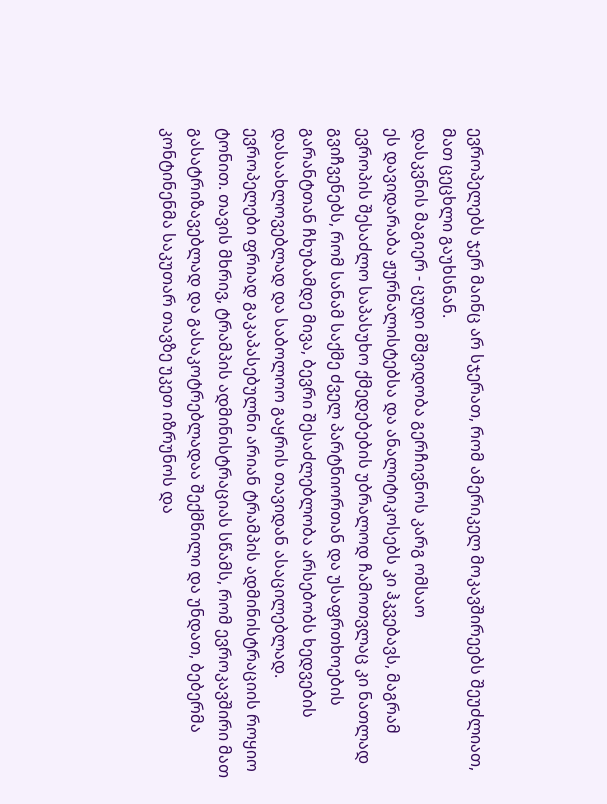ევროპელებს ჯერ მაინც არ სჯერათ, რომ ამერიკელ მოკავშირეებს შეუძლიათ, მათ ცეცხლი გაუხსნან.
დასკვნის მაგიერ - ცუდი მშვიდობა გერჩივნოს კარგ ომსაო
ეს დავიდარაბა ჟურნალისტებსა და ანალიტიკოსებს კი ჰკვებავს, მაგრამ ევროპის შესაძლო საპასუხო ქმედებების უბრალოდ ჩამოთვლაც კი ნათლად გვიჩვენებს, რომ სანამ საქმე ძველ პარტნიორთან და უსაფრთხოების გარანტთან ჩხუბამდე მივა, ბევრი შესაძლებლობა არსებობს ხედვების დასაახლოვებლად და საბოლოო გაყრის თავიდან ასაცილებლად.
ევროპელები ფრიად გაკაპასებულნი არიან ტრამპის ადმინისტრაციის როყიო ტონით. თავის მხრივ, ტრამპის ადმინისტრაციას სწამს, რომ ევროკავშირი მათ გასატრიზავებლად და გასაკოტრებლადაა შექმნილი და უნდათ, ბებერმა კონტინენმა საკუთარ თავზე უკეთ იზრუნოს და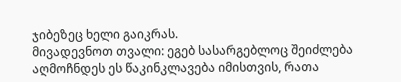ჯიბეზეც ხელი გაიკრას.
მივადევნოთ თვალი: ეგებ სასარგებლოც შეიძლება აღმოჩნდეს ეს წაკინკლავება იმისთვის, რათა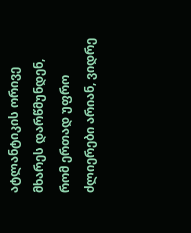ატლანტიკის ორივე მხარეს დარწმუნდენ, რომ ერთად უფრო ძლიერები არიან, ვიდრე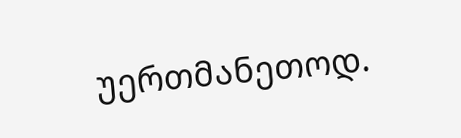უერთმანეთოდ.